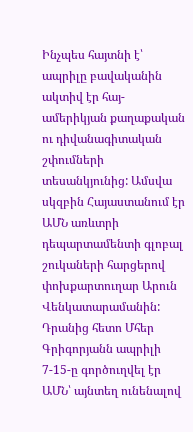Ինչպես հայտնի է՝ ապրիլը բավականին ակտիվ էր հայ-ամերիկյան քաղաքական ու դիվանագիտական շփումների տեսանկյունից: Ամսվա սկզբին Հայաստանում էր ԱՄՆ առևտրի դեպարտամենտի գլոբալ շուկաների հարցերով փոխքարտուղար Արուն Վենկատարամանին: Դրանից հետո Մհեր Գրիգորյանն ապրիլի 7-15-ը գործուղվել էր ԱՄՆ՝ այնտեղ ունենալով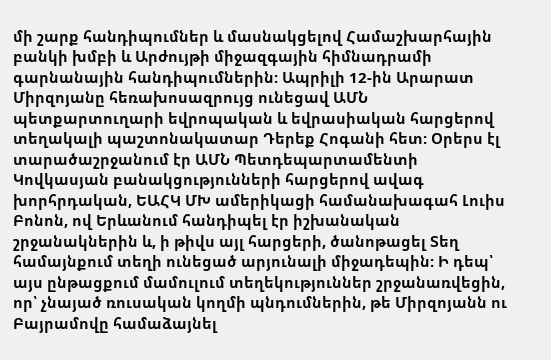մի շարք հանդիպումներ և մասնակցելով Համաշխարհային բանկի խմբի և Արժույթի միջազգային հիմնադրամի գարնանային հանդիպումներին: Ապրիլի 12-ին Արարատ Միրզոյանը հեռախոսազրույց ունեցավ ԱՄՆ պետքարտուղարի եվրոպական և եվրասիական հարցերով տեղակալի պաշտոնակատար Դերեք Հոգանի հետ: Օրերս էլ տարածաշրջանում էր ԱՄՆ Պետդեպարտամենտի Կովկասյան բանակցությունների հարցերով ավագ խորհրդական, ԵԱՀԿ ՄԽ ամերիկացի համանախագահ Լուիս Բոնոն, ով Երևանում հանդիպել էր իշխանական շրջանակներին և, ի թիվս այլ հարցերի, ծանոթացել Տեղ համայնքում տեղի ունեցած արյունալի միջադեպին: Ի դեպ՝ այս ընթացքում մամուլում տեղեկություններ շրջանառվեցին, որ՝ չնայած ռուսական կողմի պնդումներին, թե Միրզոյանն ու Բայրամովը համաձայնել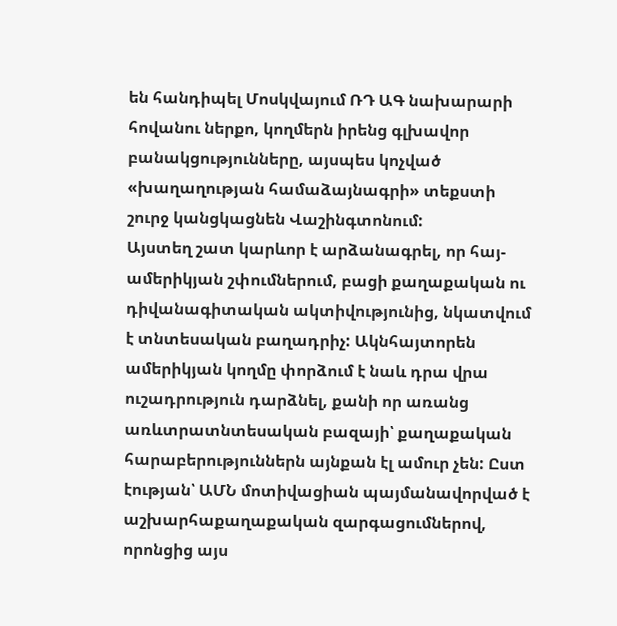են հանդիպել Մոսկվայում ՌԴ ԱԳ նախարարի հովանու ներքո, կողմերն իրենց գլխավոր բանակցությունները, այսպես կոչված «խաղաղության համաձայնագրի» տեքստի շուրջ կանցկացնեն Վաշինգտոնում:
Այստեղ շատ կարևոր է արձանագրել, որ հայ-ամերիկյան շփումներում, բացի քաղաքական ու դիվանագիտական ակտիվությունից, նկատվում է տնտեսական բաղադրիչ: Ակնհայտորեն ամերիկյան կողմը փորձում է նաև դրա վրա ուշադրություն դարձնել, քանի որ առանց առևտրատնտեսական բազայի՝ քաղաքական հարաբերություններն այնքան էլ ամուր չեն: Ըստ էության՝ ԱՄՆ մոտիվացիան պայմանավորված է աշխարհաքաղաքական զարգացումներով, որոնցից այս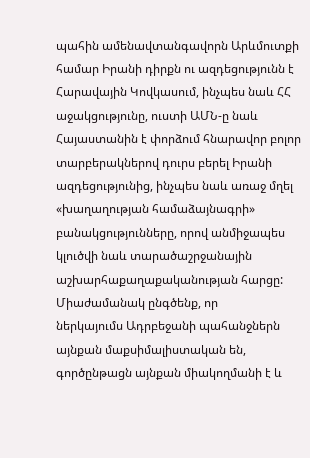պահին ամենավտանգավորն Արևմուտքի համար Իրանի դիրքն ու ազդեցությունն է Հարավային Կովկասում, ինչպես նաև ՀՀ աջակցությունը, ուստի ԱՄՆ-ը նաև Հայաստանին է փորձում հնարավոր բոլոր տարբերակներով դուրս բերել Իրանի ազդեցությունից, ինչպես նաև առաջ մղել «խաղաղության համաձայնագրի» բանակցությունները, որով անմիջապես կլուծվի նաև տարածաշրջանային աշխարհաքաղաքականության հարցը:
Միաժամանակ ընգծենք, որ
ներկայումս Ադրբեջանի պահանջներն այնքան մաքսիմալիստական են, գործընթացն այնքան միակողմանի է և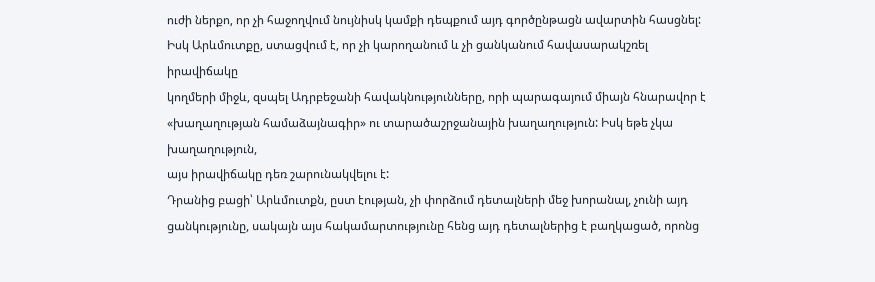ուժի ներքո, որ չի հաջողվում նույնիսկ կամքի դեպքում այդ գործընթացն ավարտին հասցնել:
Իսկ Արևմուտքը, ստացվում է, որ չի կարողանում և չի ցանկանում հավասարակշռել իրավիճակը
կողմերի միջև, զսպել Ադրբեջանի հավակնությունները, որի պարագայում միայն հնարավոր է
«խաղաղության համաձայնագիր» ու տարածաշրջանային խաղաղություն: Իսկ եթե չկա խաղաղություն,
այս իրավիճակը դեռ շարունակվելու է:
Դրանից բացի՝ Արևմուտքն, ըստ էության, չի փորձում դետալների մեջ խորանալ, չունի այդ ցանկությունը, սակայն այս հակամարտությունը հենց այդ դետալներից է բաղկացած, որոնց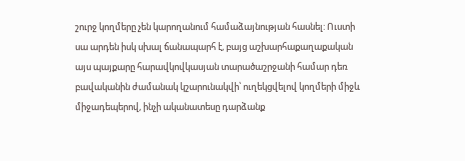շուրջ կողմերը չեն կարողանում համաձայնության հասնել: Ուստի սա արդեն իսկ սխալ ճանապարհ է, բայց աշխարհաքաղաքական այս պայքարը հարավկովկասյան տարածաշրջանի համար դեռ բավականին ժամանակ կշարունակվի՝ ուղեկցվելով կողմերի միջև միջադեպերով, ինչի ականատեսը դարձանք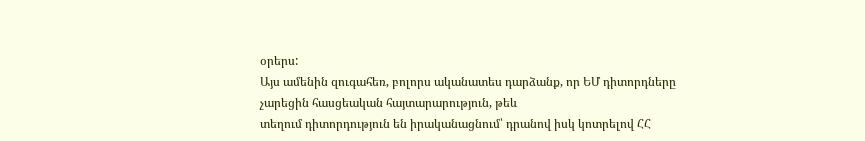օրերս:
Այս ամենին զուգահեռ, բոլորս ականատես դարձանք, որ ԵՄ դիտորդները չարեցին հասցեական հայտարարություն, թեև
տեղում դիտորդություն են իրականացնում՝ դրանով իսկ կոտրելով ՀՀ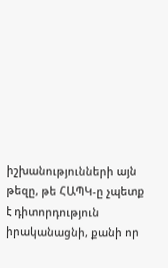իշխանությունների այն
թեզը, թե ՀԱՊԿ-ը չպետք է դիտորդություն իրականացնի, քանի որ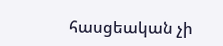հասցեական չի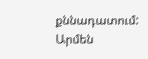քննադատում:
Արմեն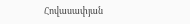Հովասափյան